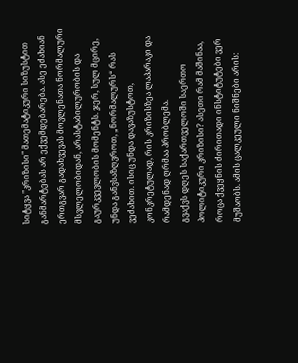სიტყვა "კრიზისი" მათემატიკური სიზუსტით განმარტებას არ ექვემდებარება. ასე ეძახიან ერთგვარ გადახვევას მოვლენათა ნორმალური მსვლელობიდან, არასტაბილურობის და გაურკვევლობის მომენტს. ჯერ, სულ მცირე, უნდა განვსაზღვროთ, „ნორმალურს“ რას ვეძახით. ისიც უნდა დავაზუსტოთ, კონკრეტულად, რის კრიზისზეა ლაპარაკი და რამდენად ღრმაა პრობლემა.
გვაქვს დღეს საქართველოში საერთო პოლიტიკური კრიზისი? ასეთი რამ მაშინაა, როცა ქვეყნის ძირითადი ინსტიტუტები ვერ მუშაობს. ამის ცალკეული ნიშნები არის: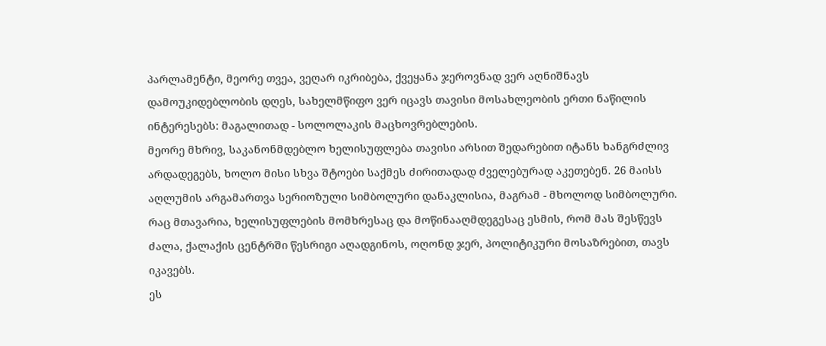პარლამენტი, მეორე თვეა, ვეღარ იკრიბება, ქვეყანა ჯეროვნად ვერ აღნიშნავს დამოუკიდებლობის დღეს, სახელმწიფო ვერ იცავს თავისი მოსახლეობის ერთი ნაწილის ინტერესებს: მაგალითად - სოლოლაკის მაცხოვრებლების.
მეორე მხრივ, საკანონმდებლო ხელისუფლება თავისი არსით შედარებით იტანს ხანგრძლივ არდადეგებს, ხოლო მისი სხვა შტოები საქმეს ძირითადად ძველებურად აკეთებენ. 26 მაისს აღლუმის არგამართვა სერიოზული სიმბოლური დანაკლისია, მაგრამ - მხოლოდ სიმბოლური. რაც მთავარია, ხელისუფლების მომხრესაც და მოწინააღმდეგესაც ესმის, რომ მას შესწევს ძალა, ქალაქის ცენტრში წესრიგი აღადგინოს, ოღონდ ჯერ, პოლიტიკური მოსაზრებით, თავს იკავებს.
ეს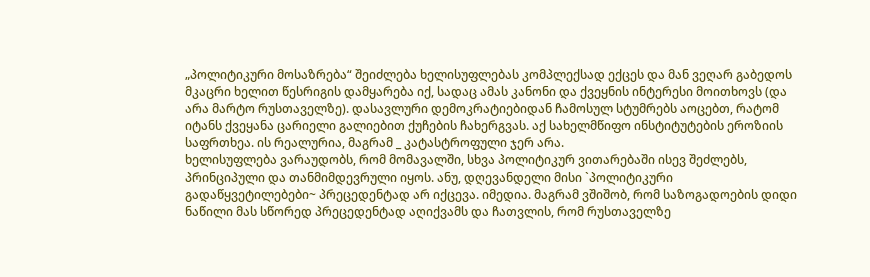„პოლიტიკური მოსაზრება“ შეიძლება ხელისუფლებას კომპლექსად ექცეს და მან ვეღარ გაბედოს მკაცრი ხელით წესრიგის დამყარება იქ, სადაც ამას კანონი და ქვეყნის ინტერესი მოითხოვს (და არა მარტო რუსთაველზე). დასავლური დემოკრატიებიდან ჩამოსულ სტუმრებს აოცებთ, რატომ იტანს ქვეყანა ცარიელი გალიებით ქუჩების ჩახერგვას. აქ სახელმწიფო ინსტიტუტების ეროზიის საფრთხეა. ის რეალურია, მაგრამ _ კატასტროფული ჯერ არა.
ხელისუფლება ვარაუდობს, რომ მომავალში, სხვა პოლიტიკურ ვითარებაში ისევ შეძლებს, პრინციპული და თანმიმდევრული იყოს. ანუ, დღევანდელი მისი `პოლიტიკური გადაწყვეტილებები~ პრეცედენტად არ იქცევა. იმედია. მაგრამ ვშიშობ, რომ საზოგადოების დიდი ნაწილი მას სწორედ პრეცედენტად აღიქვამს და ჩათვლის, რომ რუსთაველზე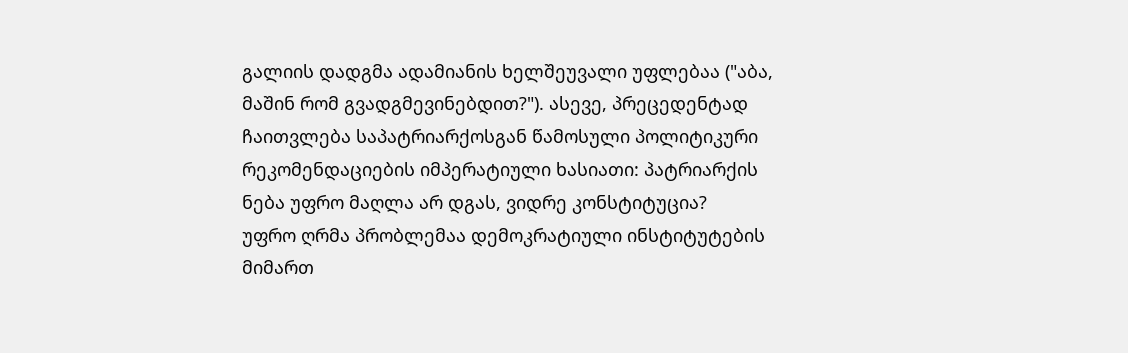გალიის დადგმა ადამიანის ხელშეუვალი უფლებაა ("აბა, მაშინ რომ გვადგმევინებდით?"). ასევე, პრეცედენტად ჩაითვლება საპატრიარქოსგან წამოსული პოლიტიკური რეკომენდაციების იმპერატიული ხასიათი: პატრიარქის ნება უფრო მაღლა არ დგას, ვიდრე კონსტიტუცია?
უფრო ღრმა პრობლემაა დემოკრატიული ინსტიტუტების მიმართ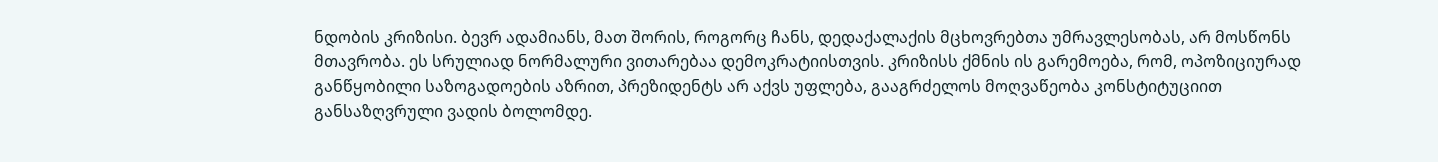ნდობის კრიზისი. ბევრ ადამიანს, მათ შორის, როგორც ჩანს, დედაქალაქის მცხოვრებთა უმრავლესობას, არ მოსწონს მთავრობა. ეს სრულიად ნორმალური ვითარებაა დემოკრატიისთვის. კრიზისს ქმნის ის გარემოება, რომ, ოპოზიციურად განწყობილი საზოგადოების აზრით, პრეზიდენტს არ აქვს უფლება, გააგრძელოს მოღვაწეობა კონსტიტუციით განსაზღვრული ვადის ბოლომდე.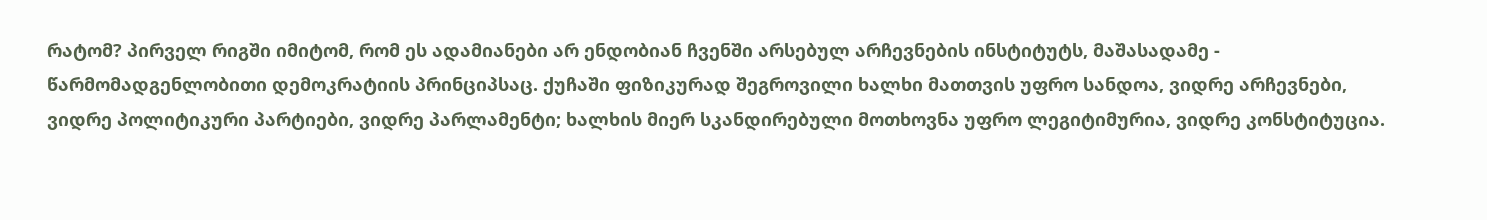რატომ? პირველ რიგში იმიტომ, რომ ეს ადამიანები არ ენდობიან ჩვენში არსებულ არჩევნების ინსტიტუტს, მაშასადამე - წარმომადგენლობითი დემოკრატიის პრინციპსაც. ქუჩაში ფიზიკურად შეგროვილი ხალხი მათთვის უფრო სანდოა, ვიდრე არჩევნები, ვიდრე პოლიტიკური პარტიები, ვიდრე პარლამენტი; ხალხის მიერ სკანდირებული მოთხოვნა უფრო ლეგიტიმურია, ვიდრე კონსტიტუცია.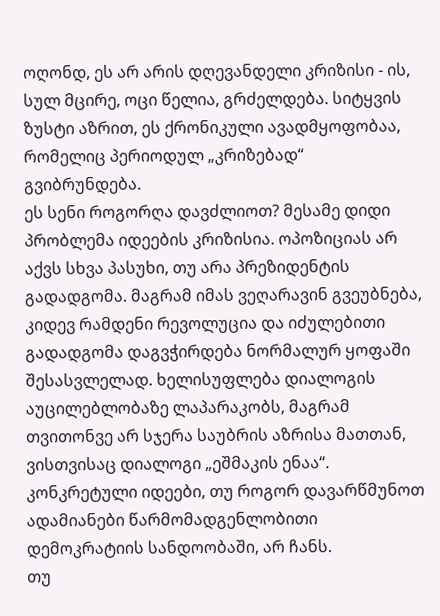ოღონდ, ეს არ არის დღევანდელი კრიზისი - ის, სულ მცირე, ოცი წელია, გრძელდება. სიტყვის ზუსტი აზრით, ეს ქრონიკული ავადმყოფობაა, რომელიც პერიოდულ „კრიზებად“ გვიბრუნდება.
ეს სენი როგორღა დავძლიოთ? მესამე დიდი პრობლემა იდეების კრიზისია. ოპოზიციას არ აქვს სხვა პასუხი, თუ არა პრეზიდენტის გადადგომა. მაგრამ იმას ვეღარავინ გვეუბნება, კიდევ რამდენი რევოლუცია და იძულებითი გადადგომა დაგვჭირდება ნორმალურ ყოფაში შესასვლელად. ხელისუფლება დიალოგის აუცილებლობაზე ლაპარაკობს, მაგრამ თვითონვე არ სჯერა საუბრის აზრისა მათთან, ვისთვისაც დიალოგი „ეშმაკის ენაა“. კონკრეტული იდეები, თუ როგორ დავარწმუნოთ ადამიანები წარმომადგენლობითი დემოკრატიის სანდოობაში, არ ჩანს.
თუ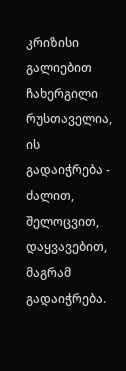კრიზისი გალიებით ჩახერგილი რუსთაველია, ის გადაიჭრება - ძალით, შელოცვით, დაყვავებით, მაგრამ გადაიჭრება.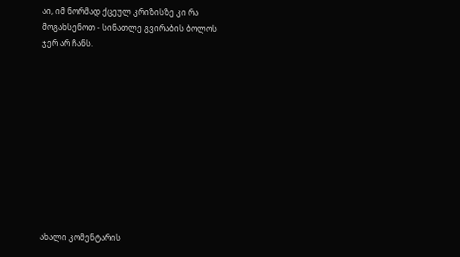აი, იმ ნორმად ქცეულ კრიზისზე კი რა მოგახსენოთ - სინათლე გვირაბის ბოლოს ჯერ არ ჩანს.











ახალი კომენტარის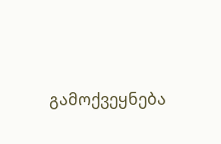გამოქვეყნება